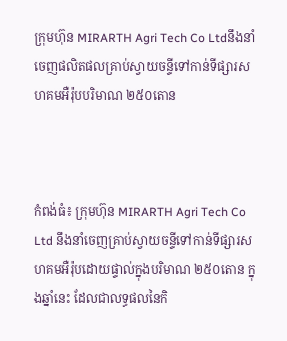ក្រុមហ៊ុន MIRARTH Agri Tech Co Ltdនឹងនាំចេញផលិតផលគ្រាប់ស្វាយចន្ទីទៅកាន់ទីផ្សារសហគមអឺរ៉ុបបរិមាណ ២៥០តោន



កំពង់ធំ៖ ក្រុមហ៊ុន MIRARTH Agri Tech Co Ltd នឹងនាំចេញគ្រាប់ស្វាយចន្ទីទៅកាន់ទីផ្សារសហគមអឺរ៉ុបដោយផ្ទាល់ក្នុងបរិមាណ ២៥០តោន ក្នុងឆ្នាំនេះ ដែលជាលទ្ធផលនៃកិ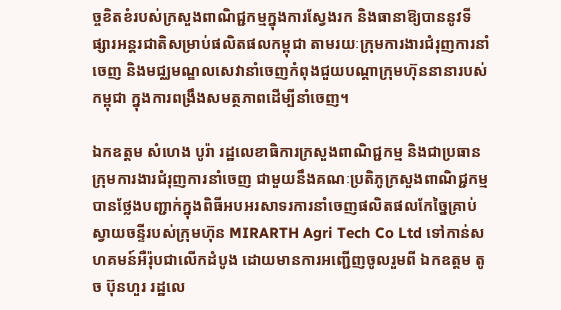ច្ចខិតខំរបស់ក្រសួងពាណិជ្ជកម្មក្នុងការស្វែងរក និងធានាឱ្យបាននូវទីផ្សារអន្តរជាតិសម្រាប់ផលិតផលកម្ពុជា តាមរយៈក្រុមការងារជំរុញការនាំចេញ និងមជ្ឈមណ្ឌលសេវានាំចេញកំពុងជួយបណ្ដាក្រុមហ៊ុននានារបស់កម្ពុជា ក្នុងការពង្រឹងសមត្ថភាពដើម្បីនាំចេញ។

ឯកឧត្តម សំហេង បូរ៉ា រដ្ឋលេខាធិការក្រសួងពាណិជ្ជកម្ម និងជាប្រធានក្រុមការងារជំរុញការនាំចេញ ជាមួយនឹងគណៈប្រតិភូក្រសួងពាណិជ្ជកម្ម បានថ្លែងបញ្ជាក់ក្នុងពិធីអបអរសាទរការនាំចេញផលិតផលកែច្នៃគ្រាប់ស្វាយចន្ទីរបស់ក្រុមហ៊ុន MIRARTH Agri Tech Co Ltd ទៅកាន់សហគមន៍អឺរ៉ុបជាលើកដំបូង ដោយមានការអញ្ជើញចូលរួមពី ឯកឧត្តម តូច ប៊ុនហួរ រដ្ឋលេ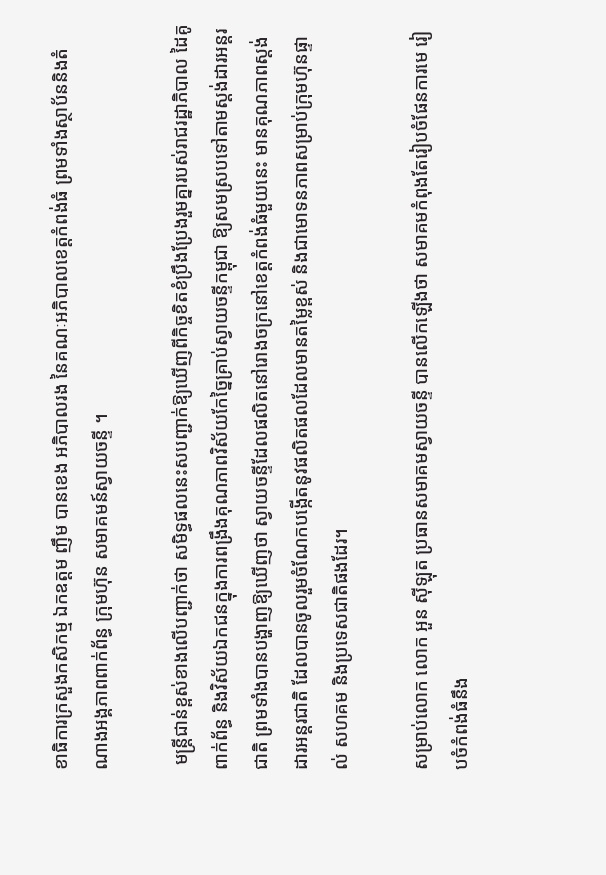ខាធិការក្រសួងកសិកម្ម ឯកឧត្តម ញឹម បានខេង អភិបាលរង នៃគណៈអភិបាលខេត្តកំពង់ធំ ព្រមទាំងស្ថាប័ននិងតំណាងអង្គភាពពាក់ព័ន្ធ ក្រុមហ៊ុន សមាគមន៍ស្វាយចន្ទី ។

 មន្រ្តីជាន់ខ្ពស់ខាងលើបញ្ជាក់ថា សមិទ្ធផលនេះសបញ្ជាក់ឱ្យឃើញពីកិច្ចខិតខំប្រឹងប្រែងរួមគ្នារបស់រាជរដ្ឋាភិបាល ដៃគូពាក់ព័ន្ធ និងវិស័យឯកជនក្នុងការពង្រឹងគុណភាពវិស័យកែច្នៃគ្រាប់ស្វាយចន្ទីកម្ពុជា ឱ្យសមស្របទៅតាមស្តង់ដារអន្តរជាតិ ព្រមទាំងបានបង្ហាញឱ្យឃើញថា ស្វាយចន្ទីដែលផលិតនៅរោងចក្រនៅខេត្តកំពង់ធំមួយនេះ មានគុណភាពស្តង់ដារអន្តរជាតិ ដែលបានចូលរួមចំណែកបង្កើតនូវផលិតផលដែលមានតម្លៃខ្ពស់ និងជាមោទនភាពសម្រាប់ក្រុមហ៊ុនផ្ទាល់ សហគម និងប្រទេសជាតិផងដែរ។

សម្រាប់លោក លោក អួន ស៊ីឡុត ប្រធានសមាគមស្វាយចន្ទី បានលើកឡើងថា សមាគមកំពុងតែរៀបចំផែនការមេ រៀបចំកំពង់ធំនឹង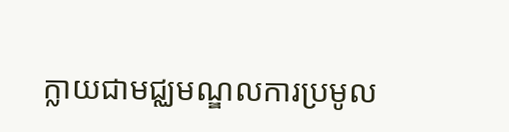ក្លាយជាមជ្ឈមណ្ឌលការប្រមូល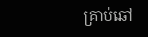គ្រាប់ឆៅ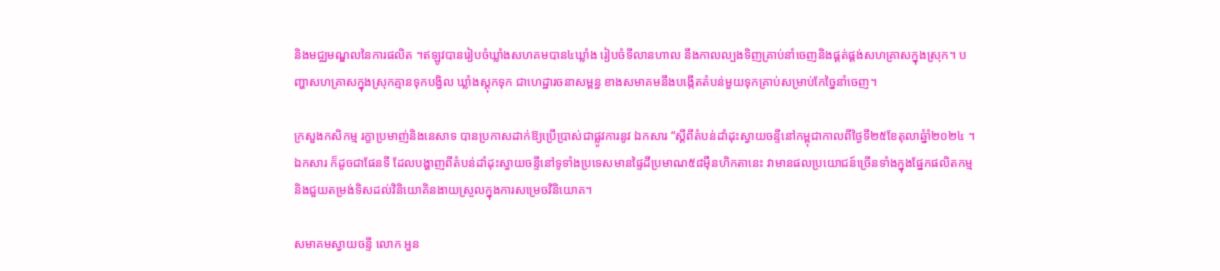និងមជ្ឈមណ្ឌលនៃការផលិត ។ឥឡូវបានរៀបចំឃ្លាំងសហគមបាន៤ឃ្លាំង រៀបចំទីលានហាល នឹងកាលល្បងទិញគ្រាប់នាំចេញនិងផ្គត់ផ្គង់សហគ្រាសក្នុងស្រុក។ បញ្ហាសហគ្រាសក្នុងស្រុកគ្មានទុកបង្វិល ឃ្លាំងស្តុកទុក ជាហេដ្ឋារចនាសម្ពន្ធ ខាងសមាគមនឹងបង្កើតតំបន់មួយទុកគ្រាប់សម្រាប់កែច្នៃនាំចេញ។

ក្រសួងកសិកម្ម រក្ខាប្រមាញ់និងនេសាទ បានប្រកាសដាក់ឱ្យប្រើប្រាស់ជាផ្លូវការនូវ ឯកសារ “ស្តីពីតំបន់ដាំដុះស្វាយចន្ទីនៅកម្ពុជាកាលពីថ្ងៃទី២៥ខែតុលាឆ្នំាំ២០២៤ ។ ឯកសារ ក៏ដូចជាផែនទី ដែលបង្ហាញពីតំបន់ដាំដុះស្វាយចន្ទីនៅទូទាំងប្រទេសមានផ្ទៃដីប្រមាណ៥៨ម៉ឺនហិកតានេះ វាមានផលប្រយោជន៍ច្រើនទាំងក្នុងផ្នែកផលិតកម្ម និងជួយតម្រង់ទិសដល់វិនិយោគិនងាយស្រួលក្នុងការសម្រេចវិនិយោគ។

សមាគមស្វាយចន្ទី លោក អួន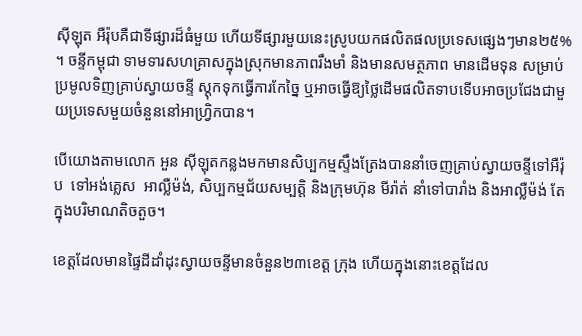ស៊ីឡុត អឺរ៉ុបគឺជាទីផ្សារដ៏ធំមួយ ហើយទីផ្សារមួយនេះស្រូបយកផលិតផលប្រទេសផ្សេងៗមាន២៥% ។ ចន្ទីកម្ពុជា ទាមទារសហគ្រាសក្នុងស្រុកមានភាពរឹងមាំ និងមានសមត្ថភាព មានដើមទុន សម្រាប់ប្រមូលទិញគ្រាប់ស្វាយចន្ទី ស្តុកទុកធ្វើការកែច្នៃ ឬអាចធ្វើឱ្យថ្លៃដើមផលិតទាបទើបអាចប្រជែងជាមួយប្រទេសមួយចំនួននៅអាហ្វ្រិកបាន។

បើយោងតាមលោក អួន ស៊ីឡុតកន្លងមកមានសិប្បកម្មស្ទឹងត្រែងបាននាំចេញគ្រាប់ស្វាយចន្ទីទៅអឺរ៉ុប  ទៅអង់គ្លេស  អាល្លឺម៉ង់, សិប្បកម្មជ័យសម្បត្តិ និងក្រុមហ៊ុន មីរ៉ាត់ នាំទៅបារាំង និងអាល្លឺម៉ង់ តែក្នុងបរិមាណតិចតួច។

ខេត្តដែលមានផ្ទៃដីដាំដុះស្វាយចន្ទីមានចំនួន២៣ខេត្ត ក្រុង ហើយក្នុងនោះខេត្តដែល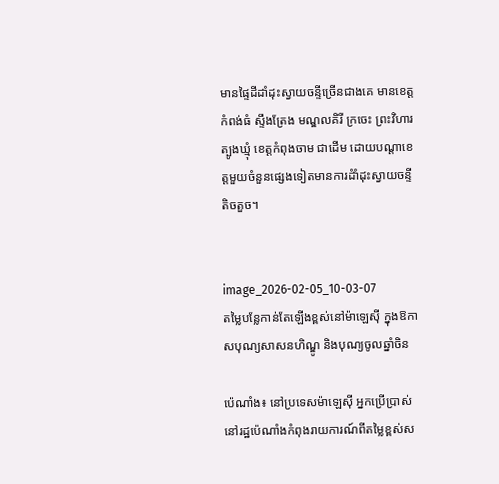មានផ្ទៃដីដាំដុះស្វាយចន្ទីច្រើនជាងគេ មានខេត្ត កំពង់ធំ ស្ទឹងត្រែង មណ្ឌលគិរី ក្រចេះ ព្រះវិហារ ត្បូងឃ្មុំ ខេត្តកំពុងចាម ជាដើម ដោយបណ្តាខេត្តមួយចំនួនផ្សេងទៀតមានការដំាំដុះស្វាយចន្ទីតិចតួច។


image_2026-02-05_10-03-07
តម្លៃបន្លែកាន់តែឡើងខ្ពស់នៅម៉ាឡេស៊ី ក្នុងឱកាសបុណ្យសាសនហិណ្ឌូ និងបុណ្យចូលឆ្នាំចិន

ប៉េណាំង៖ នៅប្រទេសម៉ាឡេស៊ី អ្នកប្រើប្រាស់នៅរដ្ឋប៉េណាំងកំពុងរាយការណ៍ពីតម្លៃខ្ពស់ស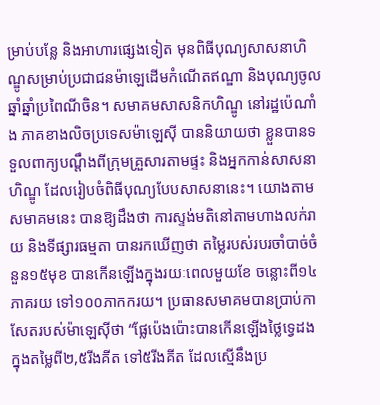ម្រាប់បន្លែ និងអាហារផ្សេងទៀត មុនពិធីបុណ្យសាសនាហិណ្ឌូសម្រាប់ប្រជាជនម៉ាឡេដើមកំណើតឥណ្ឌា និងបុណ្យចូលឆ្នាំឆ្នាំប្រពៃណីចិន។ សមាគមសាសនិកហិណ្ឌូ នៅរដ្ឋប៉េណាំង ភាគខាងលិចប្រទេសម៉ាឡេស៊ី បាននិយាយថា ខ្លួនបានទទួលពាក្យបណ្តឹងពីក្រុមគ្រួសារតាមផ្ទះ និងអ្នកកាន់សាសនាហិណ្ឌូ ដែលរៀបចំពិធីបុណ្យបែបសាសនានេះ។ យោងតាមសមាគមនេះ បានឱ្យដឹងថា ការស្ទង់មតិនៅតាមហាងលក់រាយ និងទីផ្សារធម្មតា បានរកឃើញថា តម្លៃរបស់របរចាំបាច់ចំនួន១៥មុខ បានកើនឡើងក្នុងរយៈពេលមួយខែ ចន្លោះពី១៤ភាគរយ ទៅ១០០ភាកករយ។ ប្រធានសមាគមបានប្រាប់កាសែតរបស់ម៉ាឡេស៊ីថា “ផ្លែប៉េងប៉ោះបានកើនឡើងថ្លៃទ្វេដង ក្នុងតម្លៃពី២,៥រីងគីត ទៅ៥រីងគីត ដែលស្មើនឹងប្រ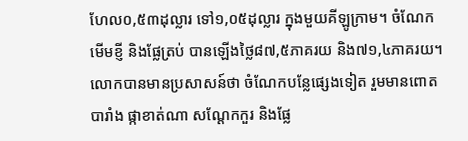ហែល០,៥៣ដុល្លារ ទៅ១,០៥ដុល្លារ ក្នុងមួយគីឡូក្រាម។ ចំណែកមើមខ្ញី និងផ្លែត្រប់ បានឡើងថ្លៃ៨៧,៥ភាគរយ និង៧១,៤ភាគរយ។ លោកបានមានប្រសាសន៍ថា ចំណែកបន្លែផ្សេងទៀត រួមមានពោតបារាំង ផ្កាខាត់ណា សណ្តែកកួរ និងផ្លែ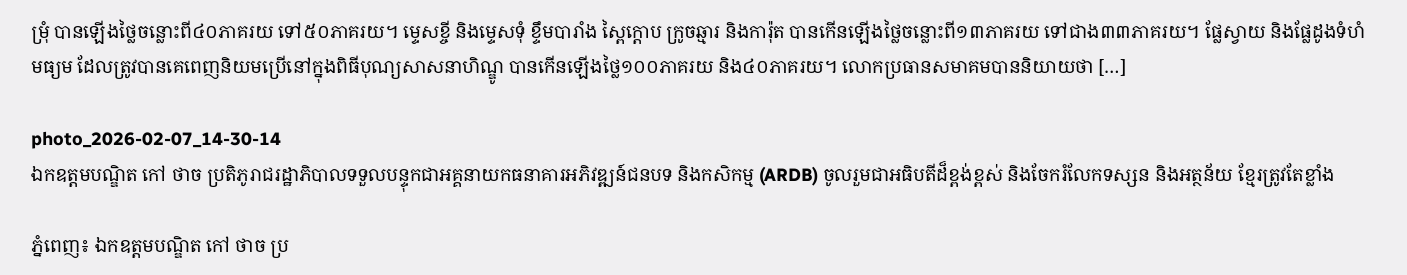ម្រុំ បានឡើងថ្លៃចន្លោះពី៤០ភាគរយ ទៅ៥០ភាគរយ។ ម្ទេសខ្ចី និងម្ទេសទុំ ខ្ទឹមបារាំង ស្ពៃក្តោប ក្រូចឆ្មារ និងការ៉ុត បានកើនឡើងថ្លៃចន្លោះពី១៣ភាគរយ ទៅជាង៣៣ភាគរយ។ ផ្លែស្វាយ និងផ្លែដូងទំហំមធ្យម ដែលត្រូវបានគេពេញនិយមប្រើនៅក្នុងពិធីបុណ្យសាសនាហិណ្ឌូ បានកើនឡើងថ្លៃ១០០ភាគរយ និង៤០ភាគរយ។ លោកប្រធានសមាគមបាននិយាយថា […]

photo_2026-02-07_14-30-14
ឯកឧត្តមបណ្ឌិត កៅ ថាច ប្រតិភូរាជរដ្ឋាភិបាលទទួលបន្ទុកជាអគ្គនាយកធនាគារអភិវឌ្ឍន៍ជនបទ និងកសិកម្ម (ARDB) ចូលរួមជាអធិបតីដ៏ខ្ពង់ខ្ពស់ និងចែករំលែកទស្សន និងអត្ថន័យ ខ្មែរត្រូវតែខ្លាំង

ភ្នំពេញ៖ ឯកឧត្តមបណ្ឌិត កៅ ថាច ប្រ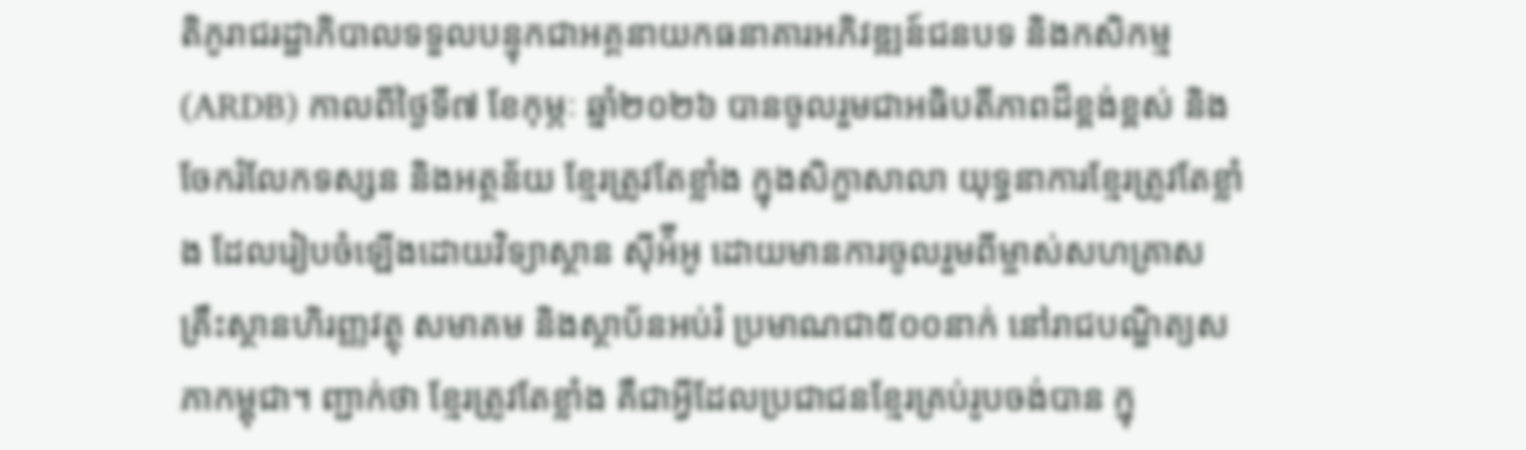តិភូរាជរដ្ឋាភិបាលទទួលបន្ទុកជាអគ្គនាយកធនាគារអភិវឌ្ឍន៍ជនបទ និងកសិកម្ម (ARDB) កាលពីថ្ងៃទី៧ ខែកុម្ភៈ ឆ្នាំ២០២៦ បានចូលរួមជាអធិបតីភាពដ៏ខ្ពង់ខ្ពស់ និងចែករំលែកទស្សន និងអត្ថន័យ ខ្មែរត្រូវតែខ្លាំង ក្នុងសិក្ខាសាលា យុទ្ធនាការខ្មែរត្រូវតែខ្លាំង ដែលរៀបចំឡើងដោយវិទ្យាស្ថាន ស៊ីអ៉ីអូ ដោយមានការចូលរួមពីម្ចាស់សហគ្រាស គ្រឹះស្ថានហិរញ្ញវត្ថុ សមាគម និងស្ថាប័នអប់រំ ប្រមាណជា៥០០នាក់ នៅរាជបណ្ឌិត្យសភាកម្ពុជា។ ញ្ជាក់ថា ខ្មែរត្រូវតែខ្លាំង គឺជាអ្វីដែលប្រជាជនខ្មែរគ្រប់រូបចង់បាន ក្នុ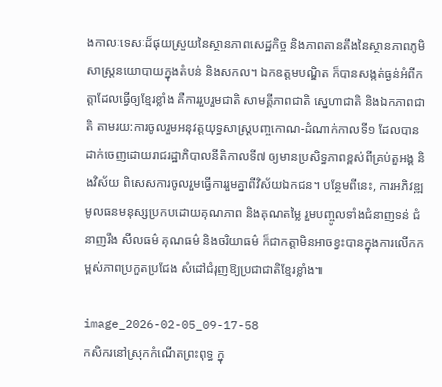ងកាលៈទេសៈដ៏ផុយស្រួយនៃស្ថានភាពសេដ្ឋកិច្ច និងភាពតានតឹងនៃស្ថានភាពភូមិសាស្រ្តនយោបាយក្នុងតំបន់ និងសកល។ ឯកឧត្តមបណ្ឌិត ក៏បានសង្កត់ធ្ងន់អំពីកត្តាដែលធ្វើឲ្យខ្មែរខ្លាំង គឺការរួបរួមជាតិ សាមគ្គីភាពជាតិ ស្នេហាជាតិ និងឯកភាពជាតិ តាមរយ:ការចូលរួមអនុវត្តយុទ្ធសាស្រ្តបញ្ចកោណ-ដំណាក់កាលទី១ ដែលបានដាក់ចេញដោយរាជរដ្ឋាភិបាលនីតិកាលទី៧ ឲ្យមានប្រសិទ្ធភាពខ្ពស់ពីគ្រប់តួអង្គ និងវិស័យ ពិសេសការចូលរួមធ្វើការរួមគ្នាពីវិស័យឯកជន។ បន្ថែមពីនេះ, ការអភិវឌ្ឍមូលធនមនុស្សប្រកបដោយគុណភាព និងគុណតម្លៃ រួមបញ្ចូលទាំងជំនាញទន់ ជំនាញរឹង សីលធម៌ គុណធម៌ និងចរិយាធម៌ ក៏ជាកត្តាមិនអាចខ្វះបានក្នុងការលើកកម្ពស់ភាពប្រកួតប្រជែង សំដៅជំរុញឱ្យប្រជាជាតិខ្មែរខ្លាំង៕

image_2026-02-05_09-17-58
កសិករនៅស្រុកកំណើតព្រះពុទ្ធ ក្នុ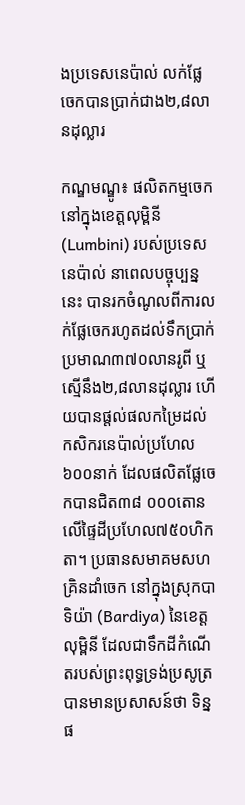ងប្រទេសនេប៉ាល់ លក់ផ្លែចេកបានប្រាក់ជាង២,៨លានដុល្លារ

កណ្ឌមណ្ឌូ៖ ផលិតកម្មចេកនៅក្នុងខេត្តលុម្ពិនី (Lumbini) របស់ប្រទេសនេប៉ាល់ នាពេលបច្ចុប្បន្ននេះ បានរកចំណូលពីការលក់ផ្លែចេករហូតដល់ទឹកប្រាក់ប្រមាណ៣៧០លានរូពី ឬស្មើនឹង២,៨លានដុល្លារ ហើយបានផ្តល់ផលកម្រៃដល់ កសិករនេប៉ាល់ប្រហែល៦០០នាក់ ដែលផលិតផ្លែចេកបានជិត៣៨ ០០០តោន លើផ្ទៃដីប្រហែល៧៥០ហិកតា។ ប្រធានសមាគមសហគ្រិនដាំចេក នៅក្នុងស្រុកបាទិយ៉ា (Bardiya) នៃខេត្តលុម្ពិនី ដែលជាទឹកដីកំណើតរបស់ព្រះពុទ្ធទ្រង់ប្រសូត្រ បានមានប្រសាសន៍ថា ទិន្នផ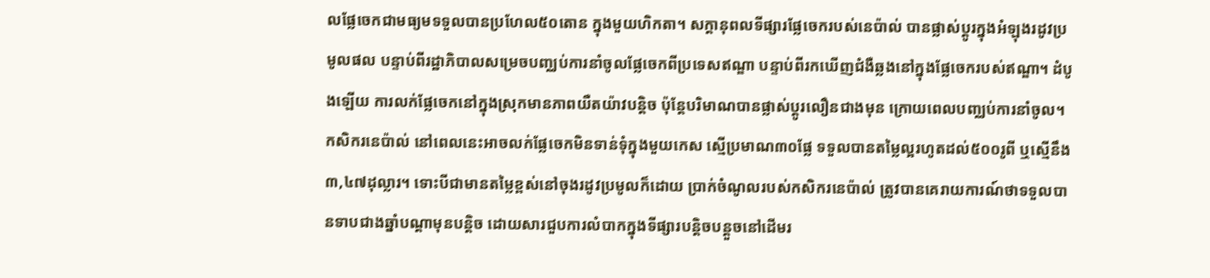លផ្លែចេកជាមធ្យមទទួលបានប្រហែល៥០តោន ក្នុងមួយហិកតា។ សក្ដានុពលទីផ្សារផ្លែចេករបស់នេប៉ាល់ បានផ្លាស់ប្តូរក្នុងអំឡុងរដូវប្រមូលផល បន្ទាប់ពីរដ្ឋាភិបាលសម្រេចបញ្ឈប់ការនាំចូលផ្លែចេកពីប្រទេសឥណ្ឌា បន្ទាប់ពីរកឃើញជំងឺឆ្លងនៅក្នុងផ្លែចេករបស់ឥណ្ឌា។ ដំបូងឡើយ ការលក់ផ្លែចេកនៅក្នុងស្រុកមានភាពយឺតយ៉ាវបន្តិច ប៉ុន្តែបរិមាណបានផ្លាស់ប្តូរលឿនជាងមុន ក្រោយពេលបញ្ឈប់ការនាំចូល។ កសិករនេប៉ាល់ នៅពេលនេះអាចលក់ផ្លែចេកមិនទាន់ទុំក្នុងមួយកេស ស្មើប្រមាណ៣០ផ្លែ ទទួលបានតម្លៃល្អរហូតដល់៥០០រូពី ឬស្មើនឹង៣,៤៧ដុល្លារ។ ទោះបីជាមានតម្លៃខ្ពស់នៅចុងរដូវប្រមូលក៏ដោយ ប្រាក់ចំណូលរបស់កសិករនេប៉ាល់ ត្រូវបានគេរាយការណ៍ថាទទួលបានទាបជាងឆ្នាំបណ្តាមុនបន្តិច ដោយសារជួបការលំបាកក្នុងទីផ្សារបន្តិចបន្តួចនៅដើមរ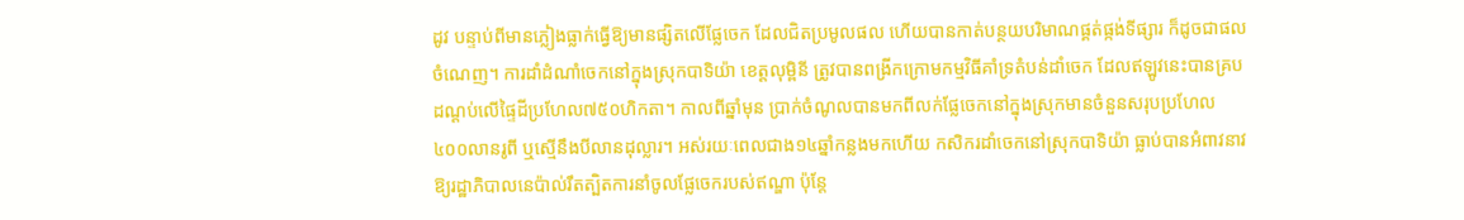ដូវ បន្ទាប់ពីមានភ្លៀងធ្លាក់ធ្វើឱ្យមានផ្សិតលើផ្លែចេក ដែលជិតប្រមូលផល ហើយបានកាត់បន្ថយបរិមាណផ្គត់ផ្កង់ទីផ្សារ ក៏ដូចជាផលចំណេញ។ ការដាំដំណាំចេកនៅក្នុងស្រុកបាទិយ៉ា ខេត្តលុម្ពិនី ត្រូវបានពង្រីកក្រោមកម្មវិធីគាំទ្រតំបន់ដាំចេក ដែលឥឡូវនេះបានគ្របដណ្តប់លើផ្ទៃដីប្រហែល៧៥០ហិកតា។ កាលពីឆ្នាំមុន ប្រាក់ចំណូលបានមកពីលក់ផ្លែចេកនៅក្នុងស្រុកមានចំនួនសរុបប្រហែល៤០០លានរូពី ឬស្មើនឹងបីលានដុល្លារ។ អស់រយៈពេលជាង១៤ឆ្នាំកន្លងមកហើយ កសិករដាំចេកនៅស្រុកបាទិយ៉ា ធ្លាប់បានអំពាវនាវឱ្យរដ្ឋាភិបាលនេប៉ាល់រឹតត្បិតការនាំចូលផ្លែចេករបស់ឥណ្ឌា ប៉ុន្តែ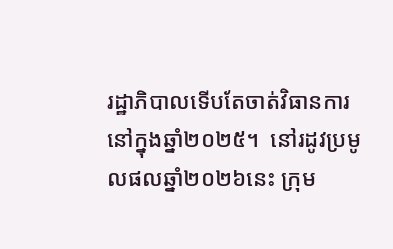រដ្ឋាភិបាលទើបតែចាត់វិធានការនៅក្នុងឆ្នាំ២០២៥។  នៅរដូវប្រមូលផលឆ្នាំ២០២៦នេះ ក្រុម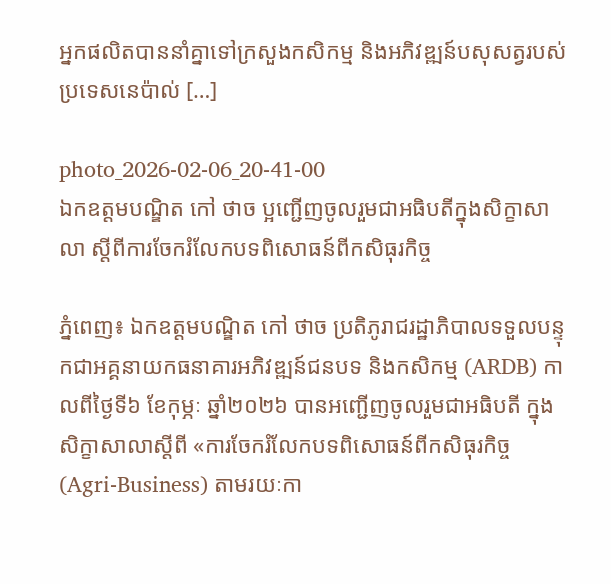អ្នកផលិតបាននាំគ្នាទៅក្រសួងកសិកម្ម និងអភិវឌ្ឍន៍បសុសត្វរបស់ប្រទេសនេប៉ាល់ […]

photo_2026-02-06_20-41-00
ឯកឧត្តមបណ្ឌិត កៅ ថាច ប្អញ្ជើញចូលរួមជាអធិបតីក្នុងសិក្ខាសាលា ស្តីពីការចែករំលែកបទពិសោធន៍ពីកសិធុរកិច្ច

ភ្នំពេញ៖ ឯកឧត្តមបណ្ឌិត កៅ ថាច ប្រតិភូរាជរដ្ឋាភិបាលទទួលបន្ទុកជាអគ្គនាយកធនាគារអភិវឌ្ឍន៍ជនបទ និងកសិកម្ម (ARDB) កាលពីថ្ងៃទី៦ ខែកុម្ភៈ ឆ្នាំ២០២៦ បានអញ្ជើញចូលរួមជាអធិបតី ក្នុងសិក្ខាសាលាស្តីពី «ការចែករំលែកបទពិសោធន៍ពីកសិធុរកិច្ច (Agri-Business) តាមរយៈកា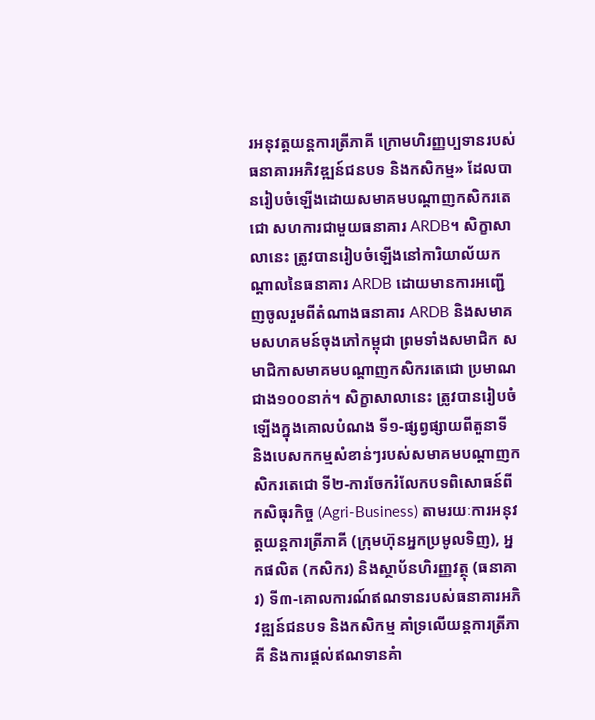រអនុវត្តយន្តការត្រីភាគី ក្រោមហិរញ្ញប្បទានរបស់ធនាគារអភិវឌ្ឍន៍ជនបទ និងកសិកម្ម» ដែលបានរៀបចំឡើងដោយសមាគមបណ្តាញកសិករតេជោ សហការជាមួយធនាគារ ARDB។ សិក្ខាសាលានេះ ត្រូវបានរៀបចំឡើងនៅការិយាល័យកណ្តាលនៃធនាគារ ARDB ដោយមានការអញ្ជើញចូលរួមពីតំណាងធនាគារ ARDB និងសមាគមសហគមន៍ចុងភៅកម្ពុជា ព្រមទាំងសមាជិក សមាជិកាសមាគមបណ្តាញកសិករតេជោ ប្រមាណជាង១០០នាក់។ សិក្ខាសាលានេះ ត្រូវបានរៀបចំឡើងក្នុងគោលបំណង ទី១-ផ្សព្វផ្សាយពីតួនាទី និងបេសកកម្មសំខាន់ៗរបស់សមាគមបណ្តាញកសិករតេជោ ទី២-ការចែករំលែកបទពិសោធន៍ពីកសិធុរកិច្ច (Agri-Business) តាមរយៈការអនុវត្តយន្តការត្រីភាគី (ក្រុមហ៊ុនអ្នកប្រមូលទិញ), អ្នកផលិត (កសិករ) និងស្ថាប័នហិរញ្ញវត្ថុ (ធនាគារ) ទី៣-គោលការណ៍ឥណទានរបស់ធនាគារអភិវឌ្ឍន៍ជនបទ និងកសិកម្ម គាំទ្រលើយន្តការត្រីភាគី និងការផ្តល់ឥណទានគំា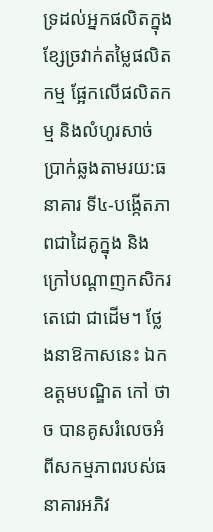ទ្រដល់អ្នកផលិតក្នុងខ្សែច្រវាក់តម្លៃផលិតកម្ម ផ្អែកលេីផលិតកម្ម និងលំហូរសាច់ប្រាក់ឆ្លងតាមរយ:ធនាគារ ទី៤-បង្កើតភាពជាដៃគូក្នុង និងក្រៅបណ្តាញកសិករតេជោ ជាដើម។ ថ្លែងនាឱកាសនេះ ឯកឧត្តមបណ្ឌិត កៅ ថាច បានគូសរំលេចអំពីសកម្មភាពរបស់ធនាគារអភិវ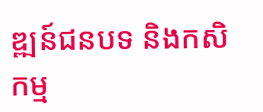ឌ្ឍន៍ជនបទ និងកសិកម្ម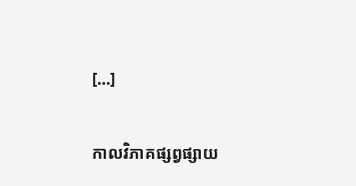[…]

កាលវិភាគផ្សព្វផ្សាយ